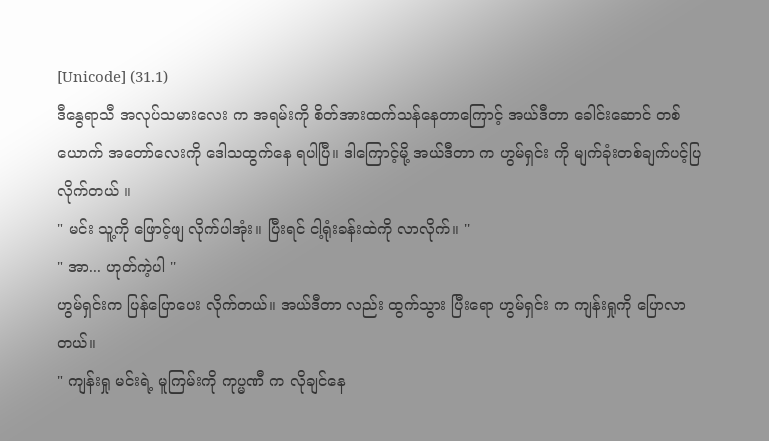[Unicode] (31.1)
ဒီနွေရာသီ အလုပ်သမားလေး က အရမ်းကို စိတ်အားထက်သန်နေတာကြောင့် အယ်ဒီတာ ခေါင်းဆောင် တစ်ယောက် အတော်လေးကို ဒေါသထွက်နေ ရပါပြီ။ ဒါကြောင့်မို့ အယ်ဒီတာ က ဟွမ်ရှင်း ကို မျက်ခုံးတစ်ချက်ပင့်ပြ လိုက်တယ် ။
" မင်း သူ့ကို ဖြောင့်ဖျ လိုက်ပါအုံး။ ပြီးရင် ငါ့ရုံးခန်းထဲကို လာလိုက်။ ''
" အာ... ဟုတ်ကဲ့ပါ ''
ဟွမ်ရှင်းက ပြန်ပြောပေး လိုက်တယ်။ အယ်ဒီတာ လည်း ထွက်သွား ပြီးရော ဟွမ်ရှင်း က ကျန်းရှုကို ပြောလာတယ်။
" ကျန်းရှု မင်းရဲ့ မူကြမ်းကို ကုပ္မဏီ က လိုချင်နေ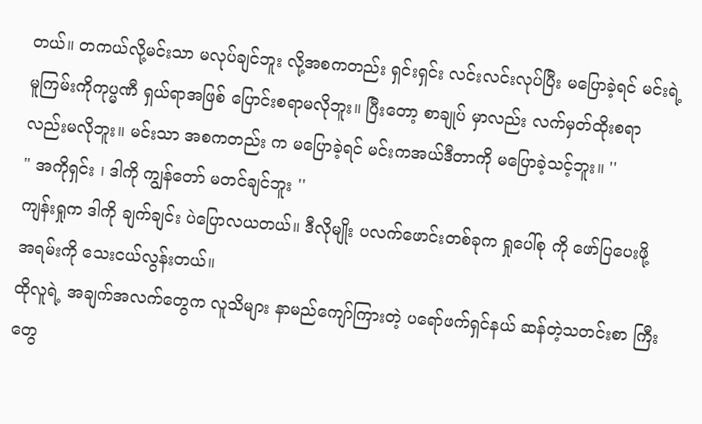တယ်။ တကယ်လို့မင်းသာ မလုပ်ချင်ဘူး လို့အစကတည်း ရှင်းရှင်း လင်းလင်းလုပ်ပြီး မပြောခဲ့ရင် မင်းရဲ့ မူကြမ်းကိုကုပ္မဏီ ရှယ်ရာအဖြစ် ပြောင်းစရာမလိုဘူး။ ပြီးတော့ စာချုပ် မှာလည်း လက်မှတ်ထိုးစရာ လည်းမလိုဘူး။ မင်းသာ အစကတည်း က မပြောခဲ့ရင် မင်းကအယ်ဒီတာကို မပြောခဲ့သင့်ဘူး။ ''
" အကိုရှင်း ၊ ဒါကို ကျွန်တော် မတင်ချင်ဘူး ''
ကျန်းရှုက ဒါကို ချက်ချင်း ပဲပြောလယတယ်။ ဒီလိုမျိုး ပလက်ဖောင်းတစ်ခုက ရှုပေါ်စု ကို ဖော်ပြပေးဖို့ အရမ်းကို သေးငယ်လွန်းတယ်။
ထိုလူရဲ့ အချက်အလက်တွေက လူသိများ နာမည်ကျော်ကြားတဲ့ ပရော်ဖက်ရှင်နယ် ဆန်တဲ့သတင်းစာ ကြီးတွေ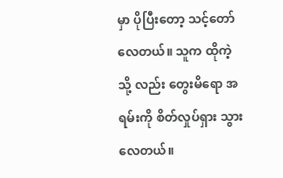မှာ ပိုပြီးတော့ သင့်တော် လေတယ်။ သူက ထိုကဲ့သို့ လည်း တွေးမိရော အရမ်းကို စိတ်လှုပ်ရှား သွားလေတယ်။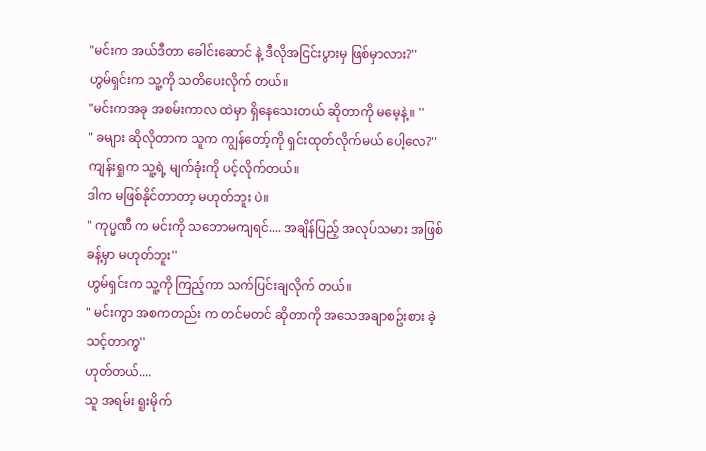"မင်းက အယ်ဒီတာ ခေါင်းဆောင် နဲ့ ဒီလိုအငြင်းပွားမှ ဖြစ်မှာလား?''
ဟွမ်ရှင်းက သူ့ကို သတိပေးလိုက် တယ်။
"မင်းကအခု အစမ်းကာလ ထဲမှာ ရှိနေသေးတယ် ဆိုတာကို မမေ့နဲ့။ ''
" ခများ ဆိုလိုတာက သူက ကျွန်တော့်ကို ရှင်းထုတ်လိုက်မယ် ပေါ့လေ?''
ကျန်းရှုက သူ့ရဲ့ မျက်ခုံးကို ပင့်လိုက်တယ်။
ဒါက မဖြစ်နိုင်တာတာ့ မဟုတ်ဘူး ပဲ။
" ကုပ္မဏီ က မင်းကို သဘောမကျရင်.... အချိန်ပြည့် အလုပ်သမား အဖြစ် ခန့်မှာ မဟုတ်ဘူး''
ဟွမ်ရှင်းက သူ့ကို ကြည့်ကာ သက်ပြင်းချလိုက် တယ်။
" မင်းကွာ အစကတည်း က တင်မတင် ဆိုတာကို အသေအချာစဥ်းစား ခဲ့သင့်တာကွ''
ဟုတ်တယ်....
သူ အရမ်း ရူးမိုက်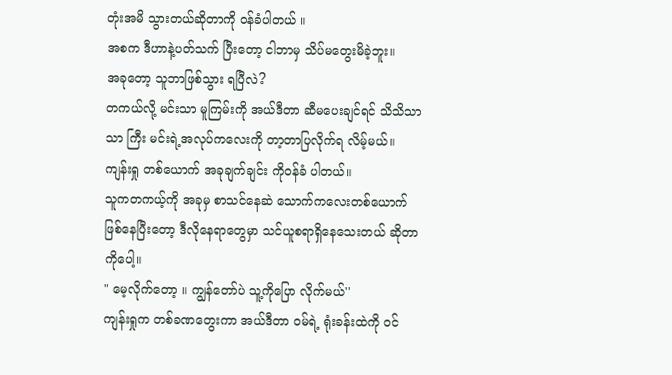တုံးအမိ သွားတယ်ဆိုတာကို ဝန်ခံပါတယ် ။
အစက ဒီဟာနဲ့ပတ်သက် ပြီးတော့ ငါဘာမှ သိပ်မတွေးမိခဲ့ဘူး။
အခုတော့ သူဘာဖြစ်သွား ရပြီလဲ?
တကယ်လို့ မင်းသာ မူကြမ်းကို အယ်ဒီတာ ဆီမပေးချင်ရင် သိသိသာသာ ကြီး မင်းရဲ့အလုပ်ကလေးကို တာ့တာပြလိုက်ရ လိမ့်မယ်။
ကျန်းရှု တစ်ယောက် အခုချက်ချင်း ကိုဝန်ခံ ပါတယ်။
သူကတကယ့်ကို အခုမှ စာသင်နေဆဲ သောက်ကလေးတစ်ယောက် ဖြစ်နေပြီးတော့ ဒီလိုနေရာတွေမှာ သင်ယူစရာရှိနေသေးတယ် ဆိုတာကိုပေါ့။
" မေ့လိုက်တော့ ။ ကျွန်တော်ပဲ သူ့ကိုပြော လိုက်မယ်''
ကျန်းရှုက တစ်ခဏတွေးကာ အယ်ဒီတာ ဝမ်ရဲ့ ရုံးခန်းထဲကို ဝင်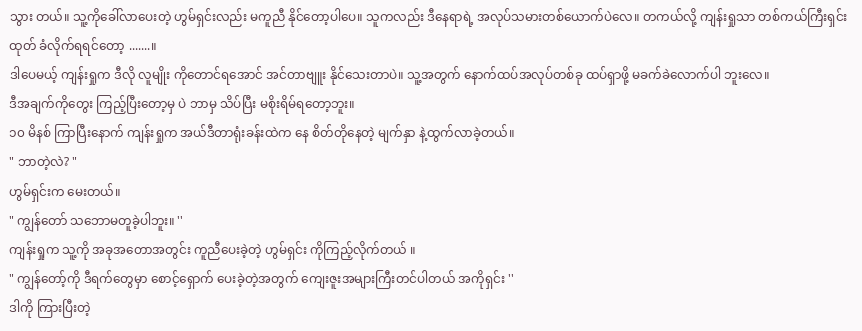သွား တယ်။ သူ့ကိုခေါ်လာပေးတဲ့ ဟွမ်ရှင်းလည်း မကူညီ နိုင်တော့ပါပေ။ သူကလည်း ဒီနေရာရဲ့ အလုပ်သမားတစ်ယောက်ပဲလေ။ တကယ်လို့ ကျန်းရှုသာ တစ်ကယ်ကြီးရှင်းထုတ် ခံလိုက်ရရင်တော့ .......။
ဒါပေမယ့် ကျန်းရှုက ဒီလို လူမျိုး ကိုတောင်ရအောင် အင်တာဗျူး နိုင်သေးတာပဲ။ သူ့အတွက် နောက်ထပ်အလုပ်တစ်ခု ထပ်ရှာဖို့ မခက်ခဲလောက်ပါ ဘူးလေ။
ဒီအချက်ကိုတွေး ကြည့်ပြီးတော့မှ ပဲ ဘာမှ သိပ်ပြီး မစိုးရိမ်ရတော့ဘူး။
၁၀ မိနစ် ကြာပြီးနောက် ကျန်းရှုက အယ်ဒီတာရုံးခန်းထဲက နေ စိတ်တိုနေတဲ့ မျက်နှာ နဲ့ထွက်လာခဲ့တယ်။
" ဘာတဲ့လဲ? "
ဟွမ်ရှင်းက မေးတယ်။
" ကျွန်တော် သဘောမတူခဲ့ပါဘူး။ ''
ကျန်းရှုက သူ့ကို အခုအတောအတွင်း ကူညီပေးခဲ့တဲ့ ဟွမ်ရှင်း ကိုကြည့်လိုက်တယ် ။
" ကျွန်တော့်ကို ဒီရက်တွေမှာ စောင့်ရှောက် ပေးခဲ့တဲ့အတွက် ကျေးဇူးအများကြီးတင်ပါတယ် အကိုရှင်း ''
ဒါကို ကြားပြီးတဲ့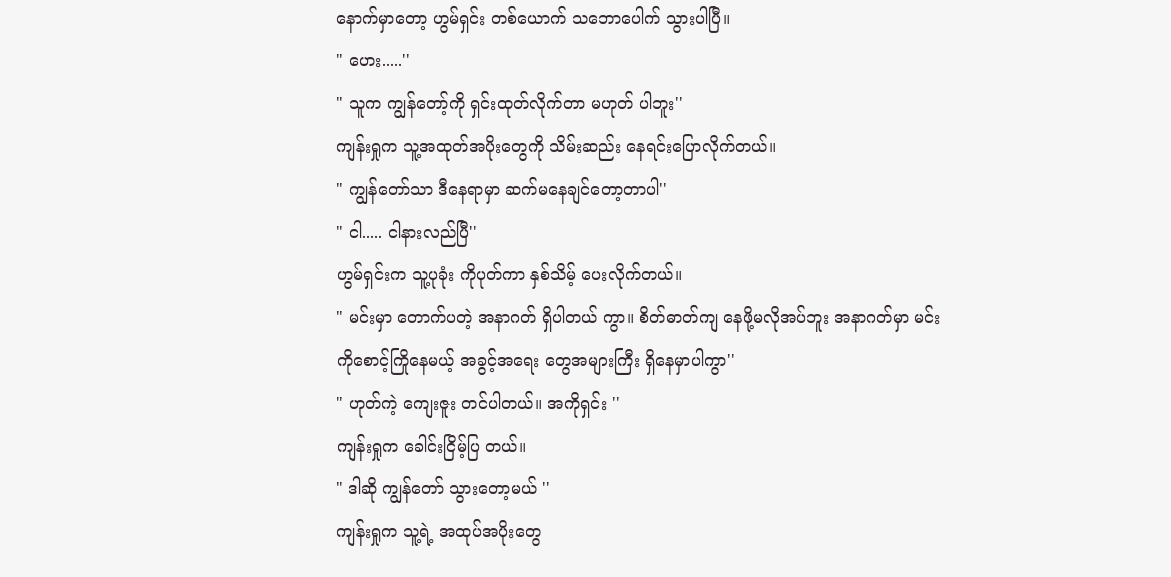နောက်မှာတော့ ဟွမ်ရှင်း တစ်ယောက် သဘောပေါက် သွားပါပြီ။
" ဟေး.....''
" သူက ကျွန်တော့်ကို ရှင်းထုတ်လိုက်တာ မဟုတ် ပါဘူး''
ကျန်းရှုက သူ့အထုတ်အပိုးတွေကို သိမ်းဆည်း နေရင်းပြောလိုက်တယ်။
" ကျွန်တော်သာ ဒီနေရာမှာ ဆက်မနေချင်တော့တာပါ''
" ငါ..... ငါနားလည်ပြီ''
ဟွမ်ရှင်းက သူ့ပုခုံး ကိုပုတ်ကာ နှစ်သိမ့် ပေးလိုက်တယ်။
" မင်းမှာ တောက်ပတဲ့ အနာဂတ် ရှိပါတယ် ကွာ။ စိတ်ဓာတ်ကျ နေဖို့မလိုအပ်ဘူး အနာဂတ်မှာ မင်းကိုစောင့်ကြိုနေမယ့် အခွင့်အရေး တွေအများကြီး ရှိနေမှာပါကွာ''
" ဟုတ်ကဲ့ ကျေးဇူး တင်ပါတယ်။ အကိုရှင်း ''
ကျန်းရှုက ခေါင်းငြိမ့်ပြ တယ်။
" ဒါဆို ကျွန်တော် သွားတော့မယ် ''
ကျန်းရှုက သူ့ရဲ့ အထုပ်အပိုးတွေ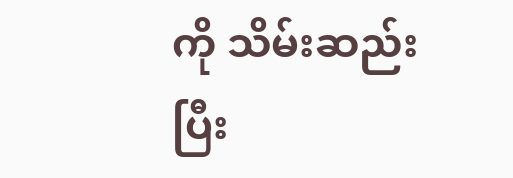ကို သိမ်းဆည်းပြီး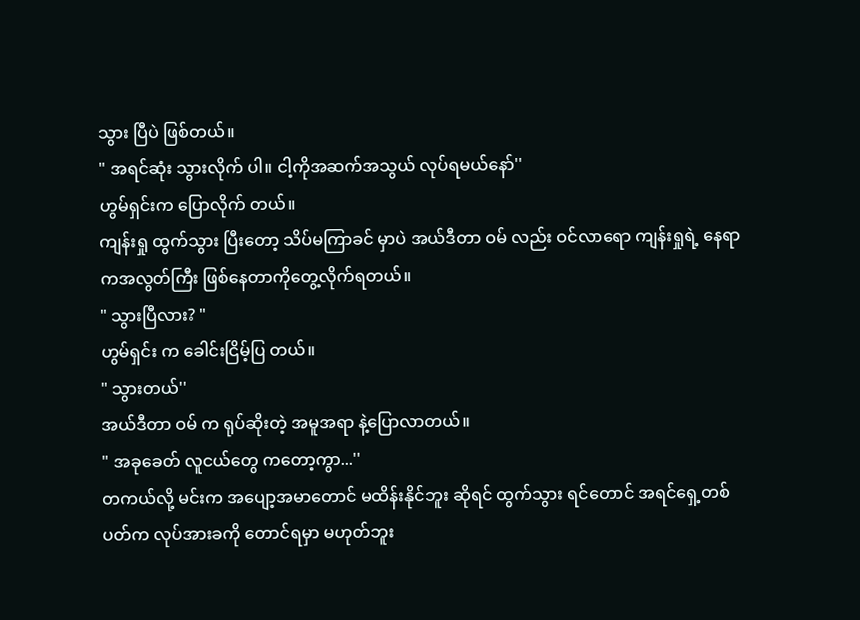သွား ပြီပဲ ဖြစ်တယ်။
" အရင်ဆုံး သွားလိုက် ပါ။ ငါ့ကိုအဆက်အသွယ် လုပ်ရမယ်နော်''
ဟွမ်ရှင်းက ပြောလိုက် တယ်။
ကျန်းရှု ထွက်သွား ပြီးတော့ သိပ်မကြာခင် မှာပဲ အယ်ဒီတာ ဝမ် လည်း ဝင်လာရော ကျန်းရှုရဲ့ နေရာကအလွတ်ကြီး ဖြစ်နေတာကိုတွေ့လိုက်ရတယ်။
" သွားပြီလား? "
ဟွမ်ရှင်း က ခေါင်းငြိမ့်ပြ တယ်။
" သွားတယ်''
အယ်ဒီတာ ဝမ် က ရုပ်ဆိုးတဲ့ အမူအရာ နဲ့ပြောလာတယ်။
" အခုခေတ် လူငယ်တွေ ကတော့ကွာ...''
တကယ်လို့ မင်းက အပျော့အမာတောင် မထိန်းနိုင်ဘူး ဆိုရင် ထွက်သွား ရင်တောင် အရင်ရှေ့တစ်ပတ်က လုပ်အားခကို တောင်ရမှာ မဟုတ်ဘူး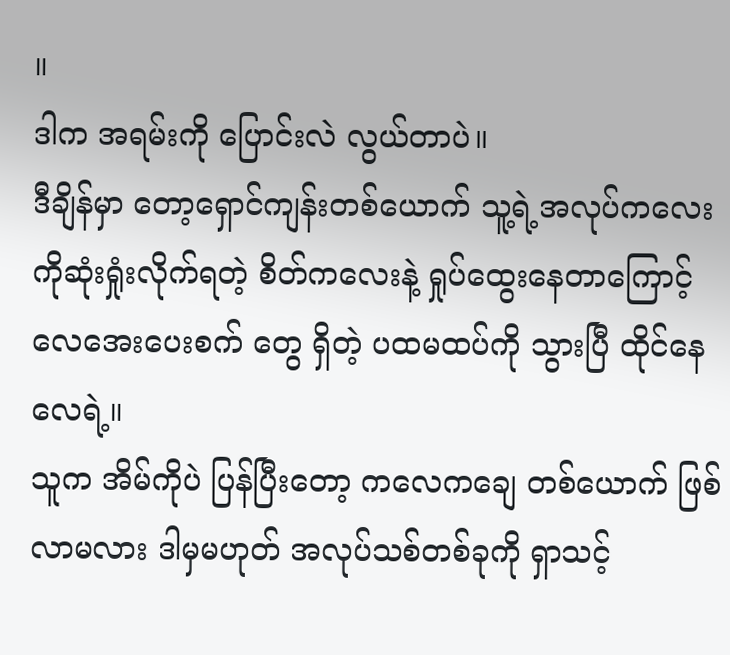။
ဒါက အရမ်းကို ပြောင်းလဲ လွယ်တာပဲ။
ဒီချိန်မှာ တော့ရှောင်ကျန်းတစ်ယောက် သူ့ရဲ့အလုပ်ကလေး ကိုဆုံးရှုံးလိုက်ရတဲ့ စိတ်ကလေးနဲ့ ရှုပ်ထွေးနေတာကြောင့် လေအေးပေးစက် တွေ ရှိတဲ့ ပထမထပ်ကို သွားပြီ ထိုင်နေလေရဲ့။
သူက အိမ်ကိုပဲ ပြန်ပြီးတော့ ကလေကချေ တစ်ယောက် ဖြစ်လာမလား ဒါမှမဟုတ် အလုပ်သစ်တစ်ခုကို ရှာသင့်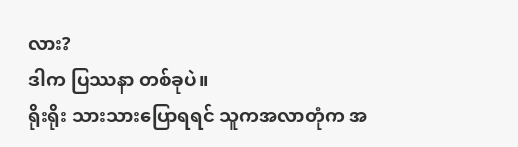လား?
ဒါက ပြဿနာ တစ်ခုပဲ။
ရိုးရိုး သားသားပြောရရင် သူကအလာတုံက အ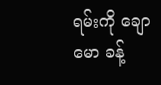ရမ်းကို ချောမော ခန့်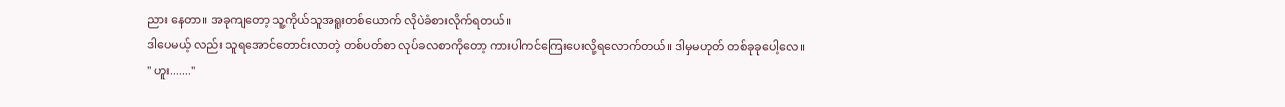ညား နေတာ။ အခုကျတော့ သူ့ကိုယ်သူအရူးတစ်ယောက် လိုပဲခံစားလိုက်ရတယ်။
ဒါပေမယ့် လည်း သူရအောင်တောင်းလာတဲ့ တစ်ပတ်စာ လုပ်ခလစာကိုတော့ ကားပါကင်ကြေးပေးလို့ရလောက်တယ်။ ဒါမှမဟုတ် တစ်ခုခုပေါ့လေ။
" ဟူး.......''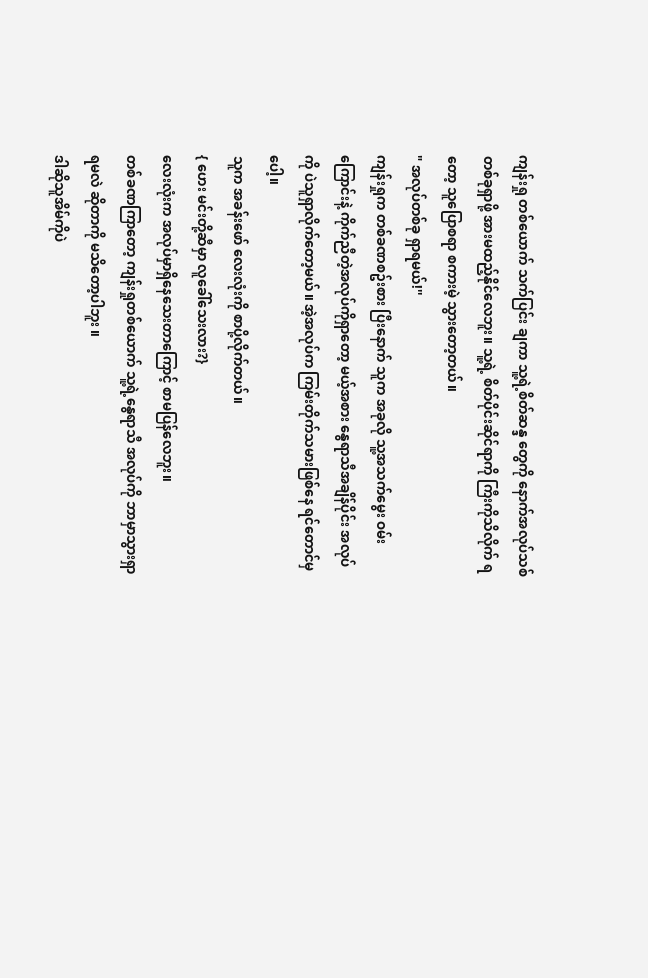ကျန်းရှု တစ်ယောက် သက်ပြင်း ချကာ သူ့ရဲ့စိတ်ဆန္ဒ တွေကို နောက်အလုပ်သစ် တစ်ခုရှာဖို့ အားမထည့်နိုင်လေဘူး။ သူ့ရဲ့ စိတ်ပိုင်းဆိုင်ရာကို ကြီးကိုသိလိုက် ရတော့ သူပြောစရာ စကားမဲ့ သွားတော့တယ်။
" အလုပ်တစ်ခု ရှာရမယ်!''
ကျန်းရှုက တစ်ခဏစဥ်းစား ပြီးနောက် သူက အခုလို သူ့အသက်မွေး ဝမ်းကြောင်းနဲ့ ကိုက်ညီတဲ့အလုပ်ကိုရှာတော့ မယ့်အစား နွေရာသီအချိန်ပိုင်း အလုပ် ကို ပဲသူရှာလိုက်တော့မယ်။ အဲ့အလုပ်က ကြမ်းတိုက်သမားဖြစ်နေ ရင်တောင်မှပေါ့။
သူက အခန်းဖော် လေးလုံးကို စာပို့လိုက်တယ်။
{ ဟေး မင်းတို့ဆီမှာ လူခေါ်သေးလား?}
လေးလုံးက အလုပ်မှာရှိနေသေးတာကြောင့် စာမပြန်လေဘူး။
တစ်ခဏကြာတော့ ကျန်းရှုတစ်ယောက် သူ့ရဲ့နွေရာသီ အလုပ်ကို ဘာမှာသွားရှာရမလဲ ဆိုတာကို မသိတော့ပါဘူး ။
ဒါဆိုသူအိမ်ကိုပဲ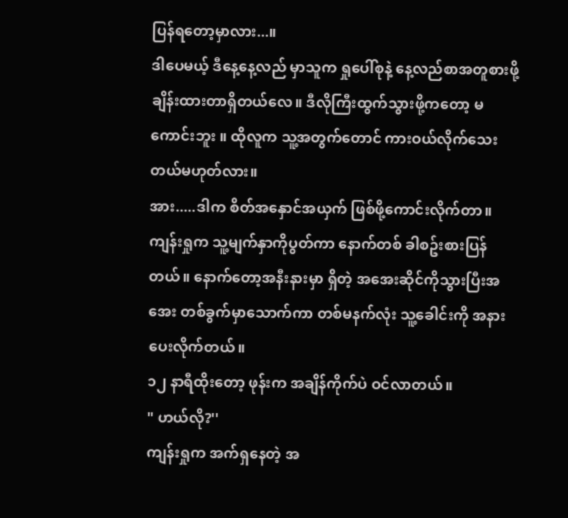ပြန်ရတော့မှာလား...။
ဒါပေမယ့် ဒီနေ့နေ့လည် မှာသူက ရှုပေါ်စုနဲ့ နေ့လည်စာအတူစားဖို့ ချိန်းထားတာရှိတယ်လေ။ ဒီလိုကြီးထွက်သွားဖို့ကတော့ မကောင်းဘူး ။ ထိုလူက သူ့အတွက်တောင် ကားဝယ်လိုက်သေးတယ်မဟုတ်လား။
အား.....ဒါက စိတ်အနှောင်အယှက် ဖြစ်ဖို့ကောင်းလိုက်တာ။
ကျန်းရှုက သူ့မျက်နှာကိုပွတ်ကာ နောက်တစ် ခါစဥ်းစားပြန်တယ်။ နောက်တော့အနီးနားမှာ ရှိတဲ့ အအေးဆိုင်ကိုသွားပြီးအအေး တစ်ခွက်မှာသောက်ကာ တစ်မနက်လုံး သူ့ခေါင်းကို အနားပေးလိုက်တယ်။
၁၂ နာရီထိုးတော့ ဖုန်းက အချိန်ကိုက်ပဲ ဝင်လာတယ်။
" ဟယ်လို?''
ကျန်းရှုက အက်ရှနေတဲ့ အ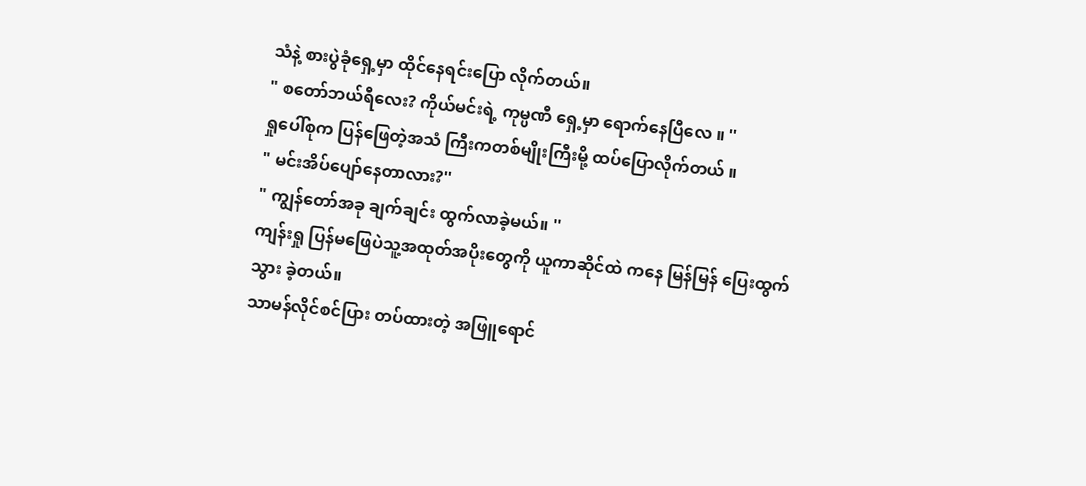သံနဲ့ စားပွဲခုံရှေ့မှာ ထိုင်နေရင်းပြော လိုက်တယ်။
" စတော်ဘယ်ရီလေး? ကိုယ်မင်းရဲ့ ကုမ္ပဏီ ရှေ့မှာ ရောက်နေပြီလေ ။ ''
ရှုပေါ်စုက ပြန်ဖြေတဲ့အသံ ကြီးကတစ်မျိုးကြီးမို့ ထပ်ပြောလိုက်တယ် ။
" မင်းအိပ်ပျော်နေတာလား?''
" ကျွန်တော်အခု ချက်ချင်း ထွက်လာခဲ့မယ်။ ''
ကျန်းရှု ပြန်မဖြေပဲသူ့အထုတ်အပိုးတွေကို ယူကာဆိုင်ထဲ ကနေ မြန်မြန် ပြေးထွက်သွား ခဲ့တယ်။
သာမန်လိုင်စင်ပြား တပ်ထားတဲ့ အဖြူရောင်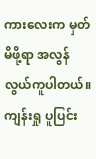ကားလေးက မှတ်မိဖို့ရာ အလွန်လွယ်ကူပါတယ်။ ကျန်းရှု ပူပြင်း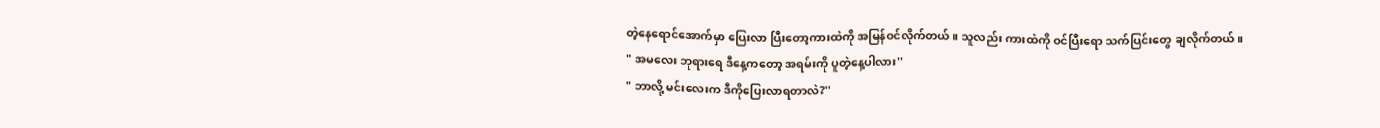တဲ့နေရောင်အောက်မှာ ပြေးလာ ပြီးတော့ကားထဲကို အမြန်ဝင်လိုက်တယ်။ သူလည်း ကားထဲကို ဝင်ပြီးရော သက်ပြင်းတွေ ချလိုက်တယ်။
" အမလေး ဘုရားရေ ဒီနေ့ကတော့ အရမ်းကို ပူတဲ့နေ့ပါလား''
" ဘာလို့ မင်းလေးက ဒီကိုပြေးလာရတာလဲ?''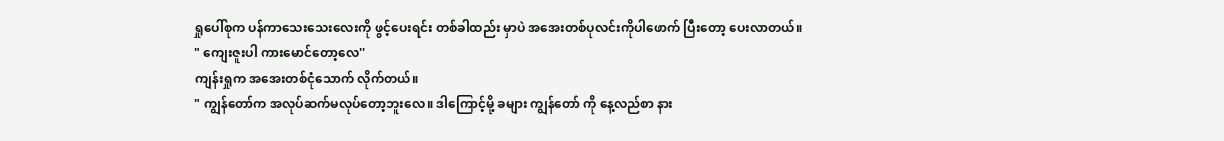ရှုပေါ်စုက ပန်ကာသေးသေးလေးကို ဖွင့်ပေးရင်း တစ်ခါထည်း မှာပဲ အအေးတစ်ပုလင်းကိုပါဖောက် ပြီးတော့ ပေးလာတယ်။
" ကျေးဇူးပါ ကားမောင်တော့လေ''
ကျန်းရှုက အအေးတစ်ငုံသောက် လိုက်တယ်။
" ကျွန်တော်က အလုပ်ဆက်မလုပ်တော့ဘူးလေ။ ဒါကြောင့်မို့ ခများ ကျွန်တော် ကို နေ့လည်စာ နား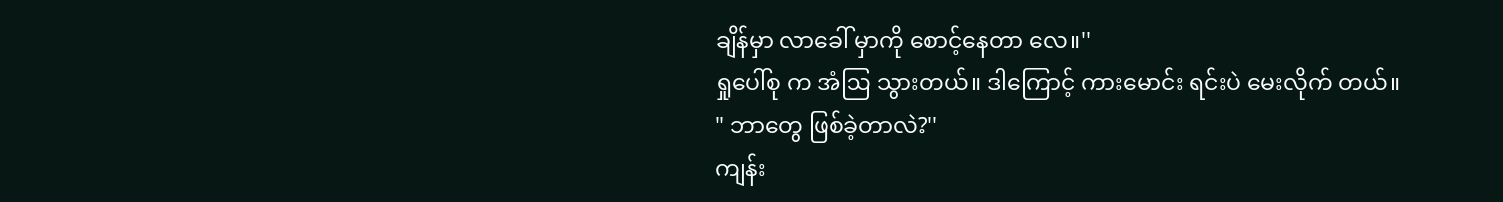ချိန်မှာ လာခေါ် မှာကို စောင့်နေတာ လေ။''
ရှုပေါ်စု က အံဩ သွားတယ်။ ဒါကြောင့် ကားမောင်း ရင်းပဲ မေးလိုက် တယ်။
" ဘာတွေ ဖြစ်ခဲ့တာလဲ?''
ကျန်း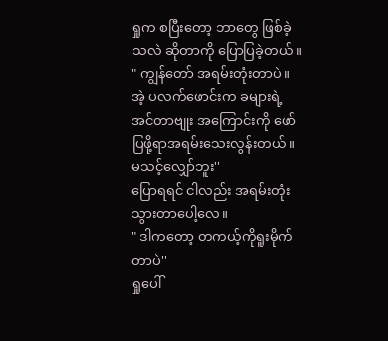ရှုက စပြီးတော့ ဘာတွေ ဖြစ်ခဲ့သလဲ ဆိုတာကို ပြောပြခဲ့တယ်။
" ကျွန်တော် အရမ်းတုံးတာပဲ။ အဲ့ ပလက်ဖောင်းက ခများရဲ့အင်တာဗျုး အကြောင်းကို ဖော်ပြဖို့ရာအရမ်းသေးလွန်းတယ်။ မသင့်လျှော်ဘူး''
ပြောရရင် ငါလည်း အရမ်းတုံးသွားတာပေါ့လေ။
" ဒါကတော့ တကယ့်ကိုရူးမိုက်တာပဲ''
ရှုပေါ်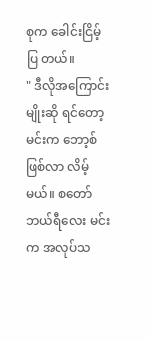စုက ခေါင်းငြိမ့်ပြ တယ်။
" ဒီလိုအကြောင်းမျိုးဆို ရင်တော့ မင်းက ဘော့စ်ဖြစ်လာ လိမ့်မယ်။ စတော်ဘယ်ရီလေး မင်းက အလုပ်သ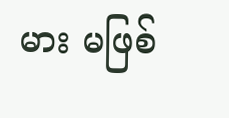မား မဖြစ်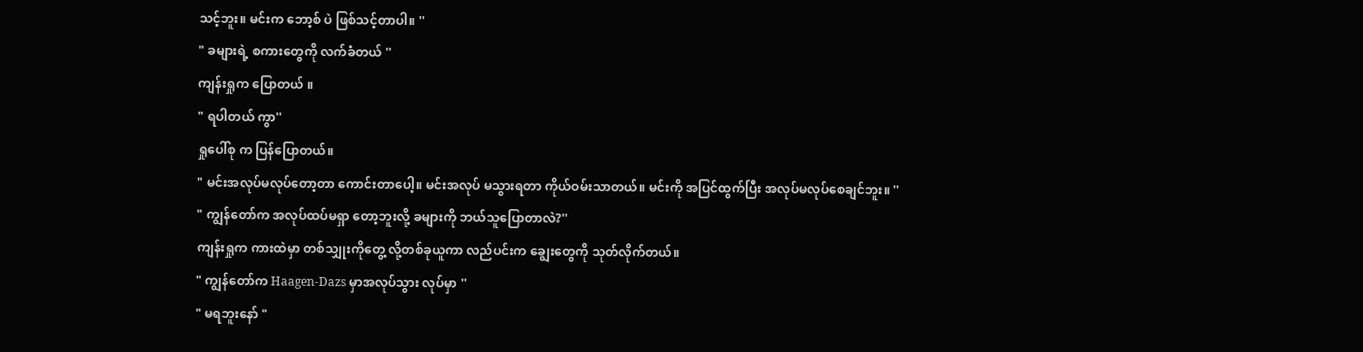သင့်ဘူး။ မင်းက ဘော့စ် ပဲ ဖြစ်သင့်တာပါ။ ''
" ခများရဲ့ စကားတွေကို လက်ခံတယ် ''
ကျန်းရှုက ပြောတယ် ။
" ရပါတယ် ကွာ''
ရှုပေါ်စု က ပြန်ပြောတယ်။
" မင်းအလုပ်မလုပ်တော့တာ ကောင်းတာပေါ့။ မင်းအလုပ် မသွားရတာ ကိုယ်ဝမ်းသာတယ်။ မင်းကို အပြင်ထွက်ပြီး အလုပ်မလုပ်စေချင်ဘူး။ ''
" ကျွန်တော်က အလုပ်ထပ်မရှာ တော့ဘူးလို့ ခများကို ဘယ်သူပြောတာလဲ?''
ကျန်းရှုက ကားထဲမှာ တစ်သျှုးကိုတွေ့ လို့တစ်ခုယူကာ လည်ပင်းက ချွေးတွေကို သုတ်လိုက်တယ်။
" ကျွန်တော်က Haagen-Dazs မှာအလုပ်သွား လုပ်မှာ ''
" မရဘူးနော် "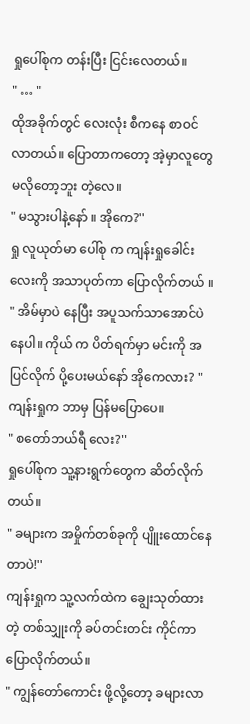ရှုပေါ်စုက တန်းပြီး ငြင်းလေတယ်။
" … "
ထိုအခိုက်တွင် လေးလုံး စီကနေ စာဝင်လာတယ်။ ပြောတာကတော့ အဲ့မှာလူတွေ မလိုတော့ဘူး တဲ့လေ။
" မသွားပါနဲ့နော် ။ အိုကေ?''
ရှု လူယုတ်မာ ပေါ်စု က ကျန်းရှုခေါင်းလေးကို အသာပုတ်ကာ ပြောလိုက်တယ် ။
" အိမ်မှာပဲ နေပြီး အပူသက်သာအောင်ပဲနေပါ။ ကိုယ် က ပိတ်ရက်မှာ မင်းကို အပြင်လိုက် ပို့ပေးမယ်နော် အိုကေလား? "
ကျန်းရှုက ဘာမှ ပြန်မပြောပေ။
" စတော်ဘယ်ရီ လေး?''
ရှုပေါ်စုက သူ့နားရွက်တွေက ဆိတ်လိုက်တယ်။
" ခများက အမှိုက်တစ်ခုကို ပျိူးထောင်နေတာပဲ!''
ကျန်းရှုက သူ့လက်ထဲက ချွေးသုတ်ထားတဲ့ တစ်သျှုးကို ခပ်တင်းတင်း ကိုင်ကာပြောလိုက်တယ်။
" ကျွန်တော်ကောင်း ဖို့လို့တော့ ခများလာ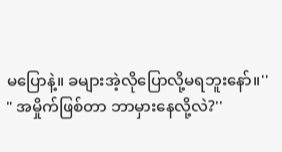မပြောနဲ့။ ခများအဲ့လိုပြောလို့မရဘူးနော်။''
" အမှိုက်ဖြစ်တာ ဘာမှားနေလို့လဲ?''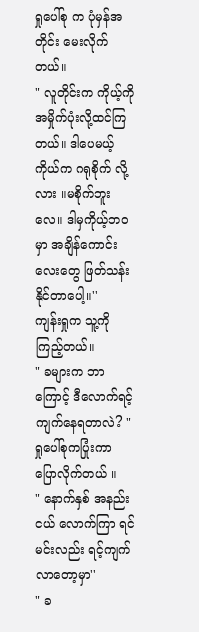ရှုပေါ်စု က ပုံမှန်အတိုင်း မေးလိုက်တယ်။
" လူတိုင်းက ကိုယ့်ကို အမှိုက်ပုံးလို့ထင်ကြတယ်။ ဒါပေမယ့် ကိုယ်က ဂရုစိုက် လို့လား ။မစိုက်ဘူးလေ။ ဒါမှကိုယ့်ဘဝမှာ အချိန်ကောင်းလေးတွေ ဖြတ်သန်း နိုင်တာပေါ့။''
ကျန်းရှုက သူ့ကို ကြည့်တယ်။
" ခများက ဘာကြောင့် ဒီလောက်ရင့်ကျက်နေရတာလဲ? "
ရှုပေါ်စုကပြုံးကာ ပြောလိုက်တယ် ။
" နောက်နှစ် အနည်းငယ် လောက်ကြာ ရင်မင်းလည်း ရင့်ကျက် လာတော့မှာ''
" ခ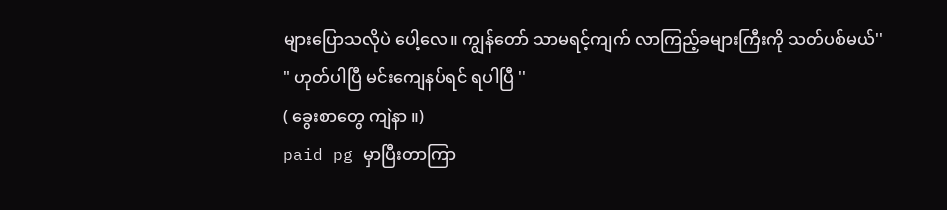များပြောသလိုပဲ ပေါ့လေ။ ကျွန်တော် သာမရင့်ကျက် လာကြည့်ခများကြီးကို သတ်ပစ်မယ်''
" ဟုတ်ပါပြီ မင်းကျေနပ်ရင် ရပါပြီ ''
( ခွေးစာတွေ ကျဲနာ ။)
paid pg မှာပြီးတာကြာ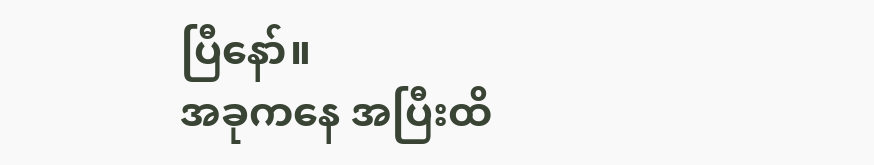ပြီနော်။
အခုကနေ အပြီးထိ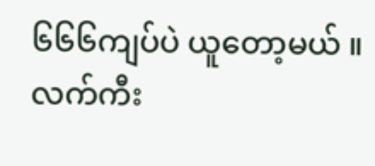၆၆၆ကျပ်ပဲ ယူတော့မယ် ။ လက်ကီး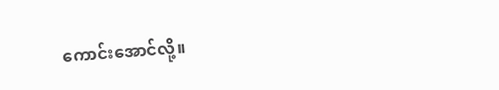ကောင်းအောင်လို့။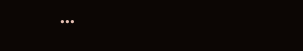...